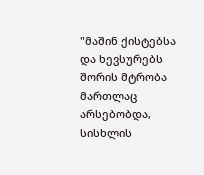"მაშინ ქისტებსა და ხევსურებს შორის მტრობა მართლაც არსებობდა, სისხლის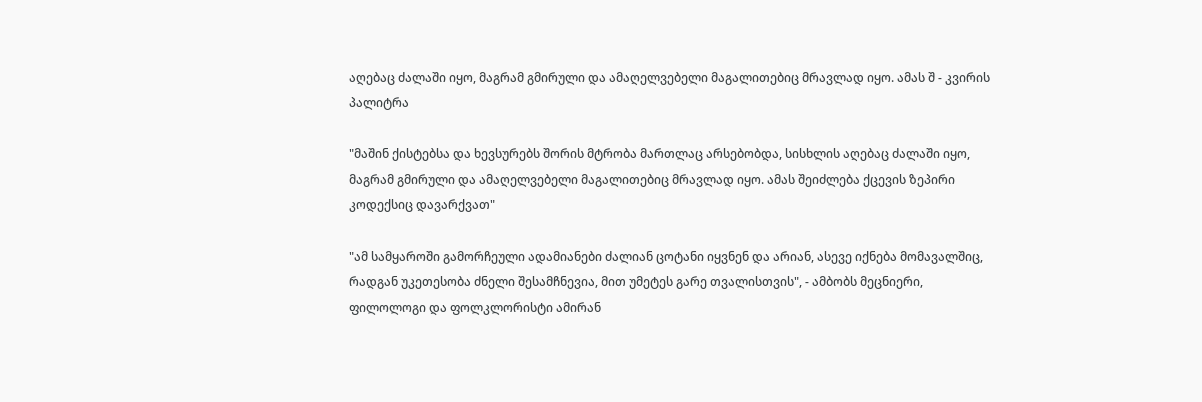აღებაც ძალაში იყო, მაგრამ გმირული და ამაღელვებელი მაგალითებიც მრავლად იყო. ამას შ - კვირის პალიტრა

"მაშინ ქისტებსა და ხევსურებს შორის მტრობა მართლაც არსებობდა, სისხლის აღებაც ძალაში იყო, მაგრამ გმირული და ამაღელვებელი მაგალითებიც მრავლად იყო. ამას შეიძლება ქცევის ზეპირი კოდექსიც დავარქვათ"

"ამ სამყაროში გამორჩეული ადამიანები ძალიან ცოტანი იყვნენ და არიან, ასევე იქნება მომავალშიც, რადგან უკეთესობა ძნელი შესამჩნევია, მით უმეტეს გარე თვალისთვის", - ამბობს მეცნიერი, ფილოლოგი და ფოლკლორისტი ამირან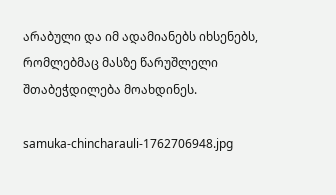არაბული და იმ ადამიანებს იხსენებს, რომლებმაც მასზე წარუშლელი შთაბეჭდილება მოახდინეს.

samuka-chincharauli-1762706948.jpg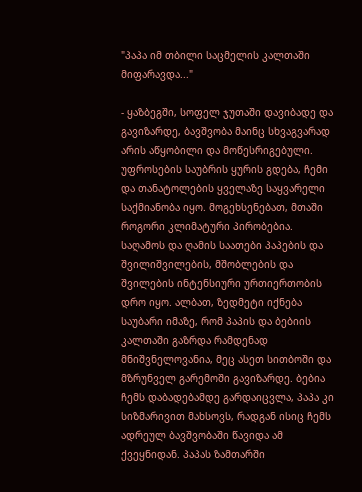"პაპა იმ თბილი საცმელის კალთაში მიფარავდა..."

- ყაზბეგში, სოფელ ჯუთაში დავიბადე და გავიზარდე, ბავშვობა მაინც სხვაგვარად არის აწყობილი და მოწესრიგებული. უფროსების საუბრის ყურის გდება, ჩემი და თანატოლების ყველაზე საყვარელი საქმიანობა იყო. მოგეხსენებათ, მთაში როგორი კლიმატური პირობებია. საღამოს და ღამის საათები პაპების და შვილიშვილების, მშობლების და შვილების ინტენსიური ურთიერთობის დრო იყო. ალბათ, ზედმეტი იქნება საუბარი იმაზე, რომ პაპის და ბებიის კალთაში გაზრდა რამდენად მნიშვნელოვანია, მეც ასეთ სითბოში და მზრუნველ გარემოში გავიზარდე. ბებია ჩემს დაბადებამდე გარდაიცვლა, პაპა კი სიზმარივით მახსოვს, რადგან ისიც ჩემს ადრეულ ბავშვობაში წავიდა ამ ქვეყნიდან. პაპას ზამთარში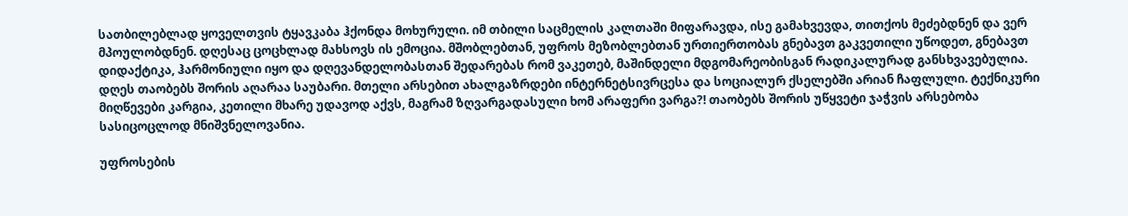სათბილებლად ყოველთვის ტყავკაბა ჰქონდა მოხურული. იმ თბილი საცმელის კალთაში მიფარავდა, ისე გამახვევდა, თითქოს მეძებდნენ და ვერ მპოულობდნენ. დღესაც ცოცხლად მახსოვს ის ემოცია. მშობლებთან, უფროს მეზობლებთან ურთიერთობას გნებავთ გაკვეთილი უწოდეთ, გნებავთ დიდაქტიკა, ჰარმონიული იყო და დღევანდელობასთან შედარებას რომ ვაკეთებ, მაშინდელი მდგომარეობისგან რადიკალურად განსხვავებულია. დღეს თაობებს შორის აღარაა საუბარი. მთელი არსებით ახალგაზრდები ინტერნეტსივრცესა და სოციალურ ქსელებში არიან ჩაფლული. ტექნიკური მიღწევები კარგია, კეთილი მხარე უდავოდ აქვს, მაგრამ ზღვარგადასული ხომ არაფერი ვარგა?! თაობებს შორის უწყვეტი ჯაჭვის არსებობა სასიცოცლოდ მნიშვნელოვანია.

უფროსების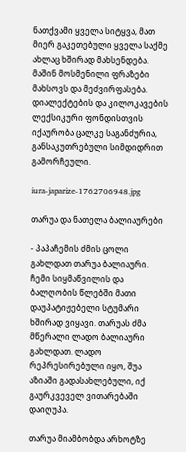ნათქვამი ყველა სიტყვა, მათ მიერ გაკეთებული ყველა საქმე ახლაც ხშირად მახსენდება. მაშინ მოსმენილი ფრაზები მახსოვს და მეძვირფასება. დიალექტების და კილოკავების ლექსიკური ფონდისთვის იქაურობა ცალკე საგანძურია, განსაკუთრებული სიმდიდრით გამორჩეული.

iura-japarize-1762706948.jpg

თარუა და ნათელა ბალიაურები

- პაპაჩემის ძმის ცოლი გახლდათ თარუა ბალიაური. ჩემი სიყმაწვილის და ბალღობის წლებში მათი დაუპატიჟებელი სტუმარი ხშირად ვიყავი. თარუას ძმა მწერალი ლადო ბალიაური გახლდათ. ლადო რეპრესირებული იყო, შუა აზიაში გადასახლებული, იქ გაურკვეველ ვითარებაში დაიღუპა.

თარუა მიამბობდა არხოტზე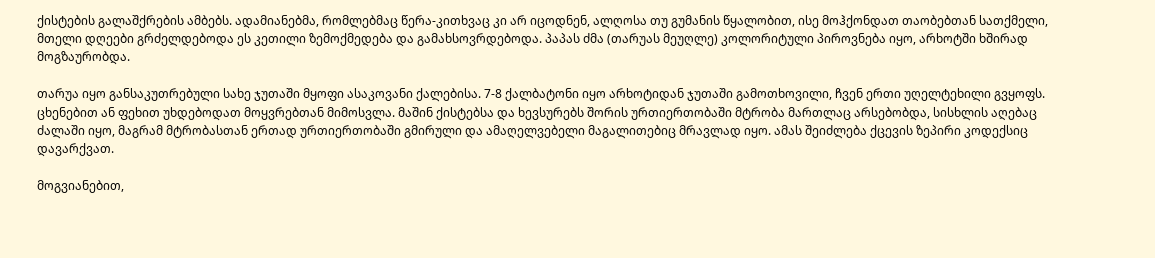ქისტების გალაშქრების ამბებს. ადამიანებმა, რომლებმაც წერა-კითხვაც კი არ იცოდნენ, ალღოსა თუ გუმანის წყალობით, ისე მოჰქონდათ თაობებთან სათქმელი, მთელი დღეები გრძელდებოდა ეს კეთილი ზემოქმედება და გამახსოვრდებოდა. პაპას ძმა (თარუას მეუღლე) კოლორიტული პიროვნება იყო, არხოტში ხშირად მოგზაურობდა.

თარუა იყო განსაკუთრებული სახე ჯუთაში მყოფი ასაკოვანი ქალებისა. 7-8 ქალბატონი იყო არხოტიდან ჯუთაში გამოთხოვილი, ჩვენ ერთი უღელტეხილი გვყოფს. ცხენებით ან ფეხით უხდებოდათ მოყვრებთან მიმოსვლა. მაშინ ქისტებსა და ხევსურებს შორის ურთიერთობაში მტრობა მართლაც არსებობდა, სისხლის აღებაც ძალაში იყო, მაგრამ მტრობასთან ერთად ურთიერთობაში გმირული და ამაღელვებელი მაგალითებიც მრავლად იყო. ამას შეიძლება ქცევის ზეპირი კოდექსიც დავარქვათ.

მოგვიანებით,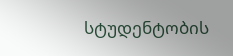სტუდენტობის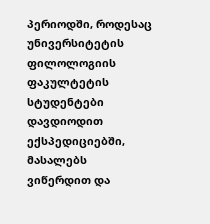პერიოდში, როდესაც უნივერსიტეტის ფილოლოგიის ფაკულტეტის სტუდენტები დავდიოდით ექსპედიციებში, მასალებს ვიწერდით და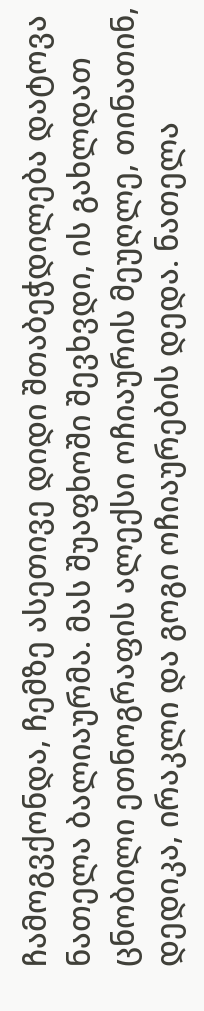ჩამოგვქონდა, ჩემზე ასეთივე დიდი შთაბეჭდილება დატოვა ნათელა ბალიაურმა. მას შუაფხოში შევხვდი, ის გახლდათ ცნობილი ეთნოგრაფის ალექსი ოჩიაურის მეუღლე, თინათინ, დედიკა, ირაკლი და გოგი ოჩიაურების დედა. ნათელა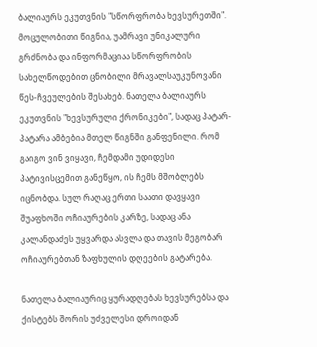ბალიაურს ეკუთვნის "სწორფრობა ხევსურეთში". მოცულობითი წიგნია, უამრავი უნიკალური გრძნობა და ინფორმაციაა სწორფრობის სახელწოდებით ცნობილი მრავალსაუკუნოვანი წეს-ჩვეულების შესახებ. ნათელა ბალიაურს ეკუთვნის "ხევსურული ქრონიკები", სადაც პატარ-პატარა ამბებია მთელ წიგნში განფენილი. რომ გაიგო ვინ ვიყავი, ჩემდამი უდიდესი პატივისცემით განეწყო, ის ჩემს მშობლებს იცნობდა. სულ რაღაც ერთი საათი დავყავი შუაფხოში ოჩიაურების კარზე, სადაც ანა კალანდაძეს უყვარდა ასვლა და თავის მეგობარ ოჩიაურებთან ზაფხულის დღეების გატარება.

ნათელა ბალიაურიც ყურადღებას ხევსურებსა და ქისტებს შორის უძველესი დროიდან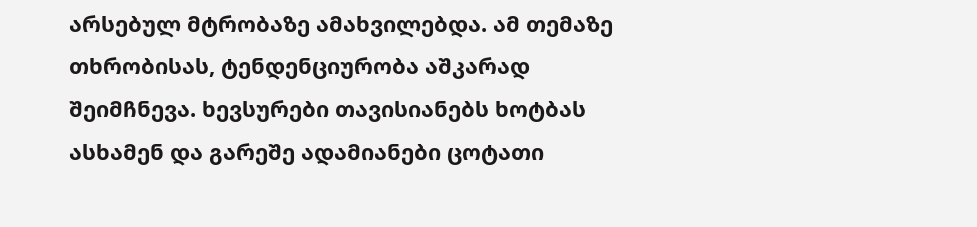არსებულ მტრობაზე ამახვილებდა. ამ თემაზე თხრობისას, ტენდენციურობა აშკარად შეიმჩნევა. ხევსურები თავისიანებს ხოტბას ასხამენ და გარეშე ადამიანები ცოტათი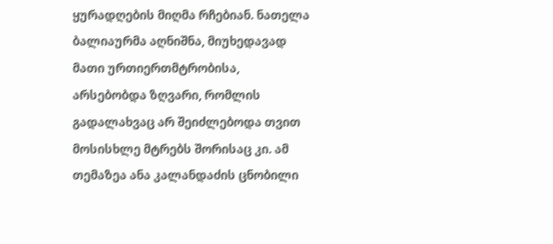ყურადღების მიღმა რჩებიან. ნათელა ბალიაურმა აღნიშნა, მიუხედავად მათი ურთიერთმტრობისა, არსებობდა ზღვარი, რომლის გადალახვაც არ შეიძლებოდა თვით მოსისხლე მტრებს შორისაც კი. ამ თემაზეა ანა კალანდაძის ცნობილი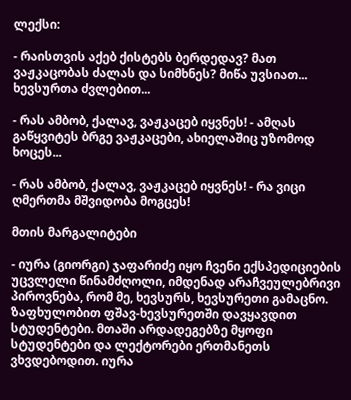ლექსი:

- რაისთვის აქებ ქისტებს ბერდედავ? მათ ვაჟკაცობას ძალას და სიმხნეს? მიწა უვსიათ... ხევსურთა ძვლებით...

- რას ამბობ, ქალავ, ვაჟკაცებ იყვნეს! - ამღას გაწყვიტეს ბრგე ვაჟკაცები, ახიელაშიც უზომოდ ხოცეს...

- რას ამბობ, ქალავ, ვაჟკაცებ იყვნეს! - რა ვიცი ღმერთმა მშვიდობა მოგცეს!

მთის მარგალიტები

- იურა (გიორგი) ჯაფარიძე იყო ჩვენი ექსპედიციების უცვლელი წინამძღოლი, იმდენად არაჩვეულებრივი პიროვნება, რომ მე, ხევსურს, ხევსურეთი გამაცნო. ზაფხულობით ფშავ-ხევსურეთში დავყავდით სტუდენტები. მთაში არდადეგებზე მყოფი სტუდენტები და ლექტორები ერთმანეთს ვხვდებოდით. იურა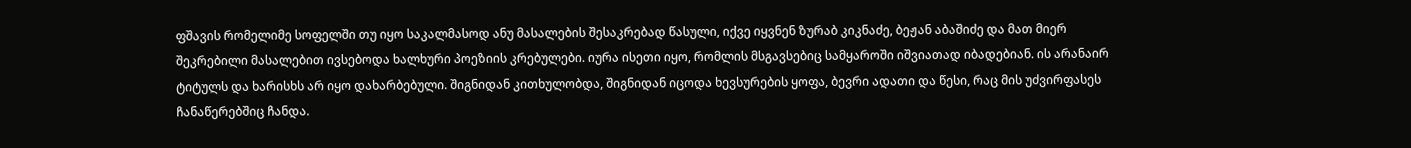ფშავის რომელიმე სოფელში თუ იყო საკალმასოდ ანუ მასალების შესაკრებად წასული, იქვე იყვნენ ზურაბ კიკნაძე, ბეჟან აბაშიძე და მათ მიერ შეკრებილი მასალებით ივსებოდა ხალხური პოეზიის კრებულები. იურა ისეთი იყო, რომლის მსგავსებიც სამყაროში იშვიათად იბადებიან. ის არანაირ ტიტულს და ხარისხს არ იყო დახარბებული. შიგნიდან კითხულობდა, შიგნიდან იცოდა ხევსურების ყოფა, ბევრი ადათი და წესი, რაც მის უძვირფასეს ჩანაწერებშიც ჩანდა.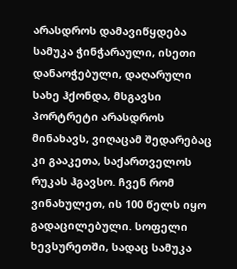არასდროს დამავიწყდება სამუკა ჭინჭარაული, ისეთი დანაოჭებული, დაღარული სახე ჰქონდა, მსგავსი პორტრეტი არასდროს მინახავს, ვიღაცამ შედარებაც კი გააკეთა, საქართველოს რუკას ჰგავსო. ჩვენ რომ ვინახულეთ, ის 100 წელს იყო გადაცილებული. სოფელი ხევსურეთში, სადაც სამუკა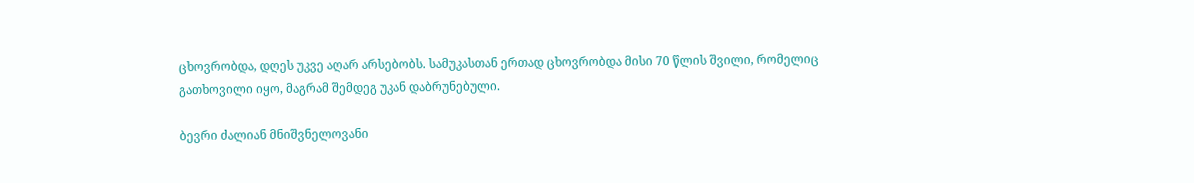ცხოვრობდა, დღეს უკვე აღარ არსებობს. სამუკასთან ერთად ცხოვრობდა მისი 70 წლის შვილი, რომელიც გათხოვილი იყო, მაგრამ შემდეგ უკან დაბრუნებული.

ბევრი ძალიან მნიშვნელოვანი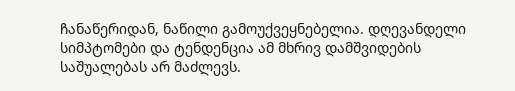ჩანაწერიდან, ნაწილი გამოუქვეყნებელია. დღევანდელი სიმპტომები და ტენდენცია ამ მხრივ დამშვიდების საშუალებას არ მაძლევს.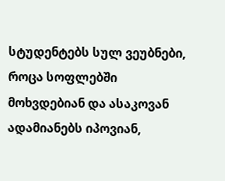სტუდენტებს სულ ვეუბნები, როცა სოფლებში მოხვდებიან და ასაკოვან ადამიანებს იპოვიან,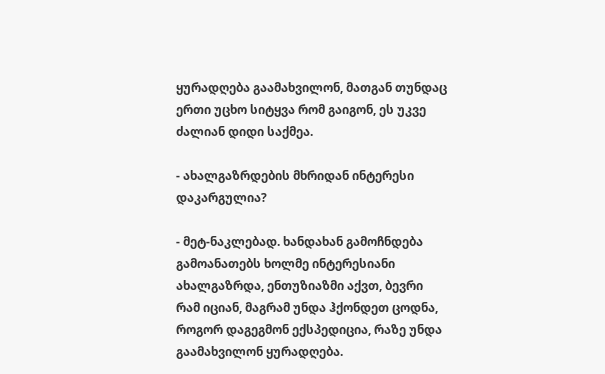ყურადღება გაამახვილონ, მათგან თუნდაც ერთი უცხო სიტყვა რომ გაიგონ, ეს უკვე ძალიან დიდი საქმეა.

- ახალგაზრდების მხრიდან ინტერესი დაკარგულია?

- მეტ-ნაკლებად. ხანდახან გამოჩნდება გამოანათებს ხოლმე ინტერესიანი ახალგაზრდა, ენთუზიაზმი აქვთ, ბევრი რამ იციან, მაგრამ უნდა ჰქონდეთ ცოდნა, როგორ დაგეგმონ ექსპედიცია, რაზე უნდა გაამახვილონ ყურადღება.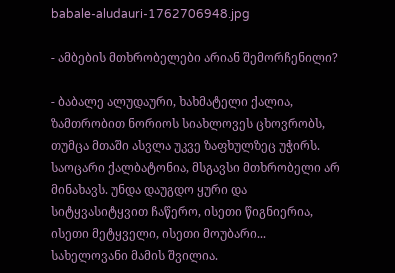babale-aludauri-1762706948.jpg

- ამბების მთხრობელები არიან შემორჩენილი?

- ბაბალე ალუდაური, ხახმატელი ქალია, ზამთრობით ნორიოს სიახლოვეს ცხოვრობს, თუმცა მთაში ასვლა უკვე ზაფხულზეც უჭირს. საოცარი ქალბატონია, მსგავსი მთხრობელი არ მინახავს. უნდა დაუგდო ყური და სიტყვასიტყვით ჩაწერო, ისეთი წიგნიერია, ისეთი მეტყველი, ისეთი მოუბარი... სახელოვანი მამის შვილია.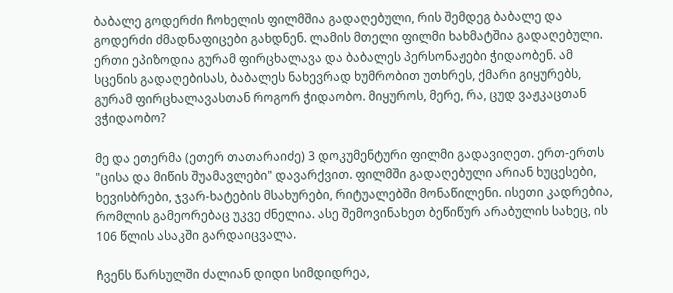ბაბალე გოდერძი ჩოხელის ფილმშია გადაღებული, რის შემდეგ ბაბალე და გოდერძი ძმადნაფიცები გახდნენ. ლამის მთელი ფილმი ხახმატშია გადაღებული. ერთი ეპიზოდია გურამ ფირცხალავა და ბაბალეს პერსონაჟები ჭიდაობენ. ამ სცენის გადაღებისას, ბაბალეს ნახევრად ხუმრობით უთხრეს, ქმარი გიყურებს, გურამ ფირცხალავასთან როგორ ჭიდაობო. მიყუროს, მერე, რა, ცუდ ვაჟკაცთან ვჭიდაობო?

მე და ეთერმა (ეთერ თათარაიძე) 3 დოკუმენტური ფილმი გადავიღეთ. ერთ-ერთს "ცისა და მიწის შუამავლები" დავარქვით. ფილმში გადაღებული არიან ხუცესები, ხევისბრები, ჯვარ-ხატების მსახურები, რიტუალებში მონაწილენი. ისეთი კადრებია, რომლის გამეორებაც უკვე ძნელია. ასე შემოვინახეთ ბეწიწურ არაბულის სახეც, ის 106 წლის ასაკში გარდაიცვალა.

ჩვენს წარსულში ძალიან დიდი სიმდიდრეა,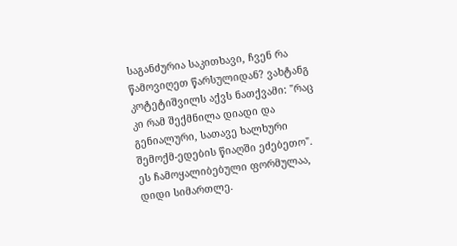საგანძურია საკითხავი, ჩვენ რა წამოვიღეთ წარსულიდან? ვახტანგ კოტეტიშვილს აქვს ნათქვამი: "რაც კი რამ შექმნილა დიადი და გენიალური, სათავე ხალხური შემოქმ-ედების წიაღში ეძებეთო". ეს ჩამოყალიბებული ფორმულაა, დიდი სიმართლე.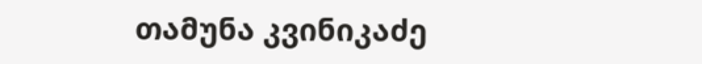თამუნა კვინიკაძე